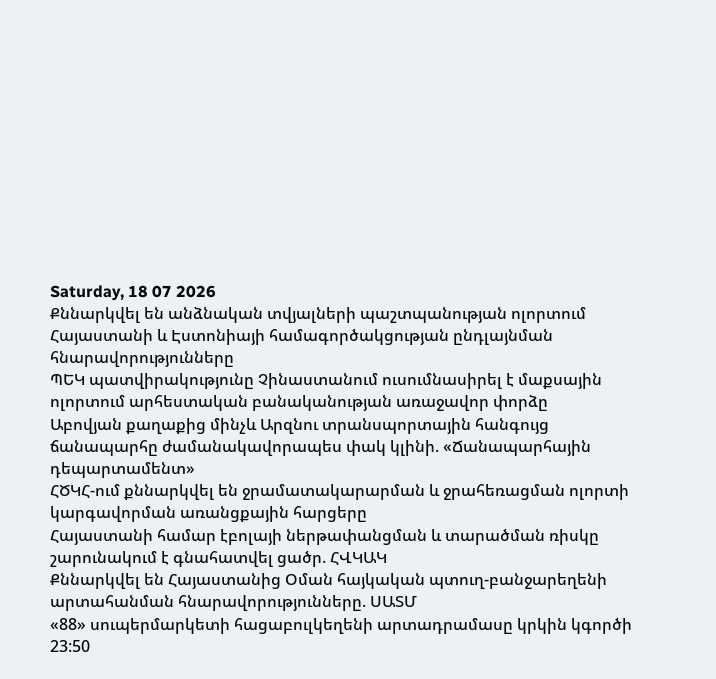Saturday, 18 07 2026
Քննարկվել են անձնական տվյալների պաշտպանության ոլորտում Հայաստանի և Էստոնիայի համագործակցության ընդլայնման հնարավորությունները
ՊԵԿ պատվիրակությունը Չինաստանում ուսումնասիրել է մաքսային ոլորտում արհեստական բանականության առաջավոր փորձը
Աբովյան քաղաքից մինչև Արզնու տրանսպորտային հանգույց ճանապարհը ժամանակավորապես փակ կլինի. «Ճանապարհային դեպարտամենտ»
ՀԾԿՀ-ում քննարկվել են ջրամատակարարման և ջրահեռացման ոլորտի կարգավորման առանցքային հարցերը
Հայաստանի համար էբոլայի ներթափանցման և տարածման ռիսկը շարունակում է գնահատվել ցածր. ՀՎԿԱԿ
Քննարկվել են Հայաստանից Օման հայկական պտուղ-բանջարեղենի արտահանման հնարավորությունները. ՍԱՏՄ
«88» սուպերմարկետի հացաբուլկեղենի արտադրամասը կրկին կգործի
23:50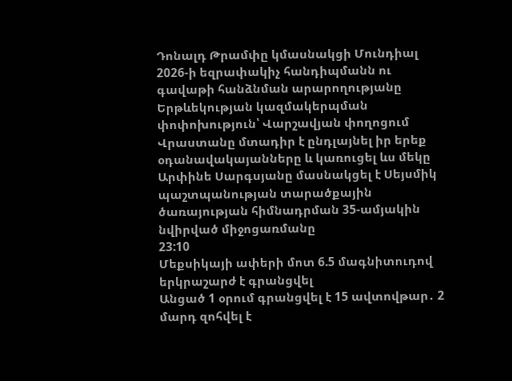Դոնալդ Թրամփը կմասնակցի Մունդիալ 2026-ի եզրափակիչ հանդիպմանն ու գավաթի հանձնման արարողությանը
Երթևեկության կազմակերպման փոփոխություն՝ Վարշավյան փողոցում
Վրաստանը մտադիր է ընդլայնել իր երեք օդանավակայանները և կառուցել ևս մեկը
Արփինե Սարգսյանը մասնակցել է Սեյսմիկ պաշտպանության տարածքային ծառայության հիմնադրման 35-ամյակին նվիրված միջոցառմանը
23:10
Մեքսիկայի ափերի մոտ 6.5 մագնիտուդով երկրաշարժ է գրանցվել
Անցած 1 օրում գրանցվել է 15 ավտովթար․ 2 մարդ զոհվել է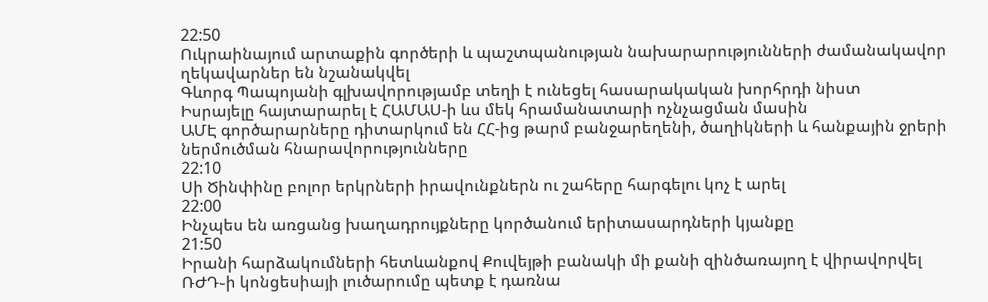22:50
Ուկրաինայում արտաքին գործերի և պաշտպանության նախարարությունների ժամանակավոր ղեկավարներ են նշանակվել
Գևորգ Պապոյանի գլխավորությամբ տեղի է ունեցել հասարակական խորհրդի նիստ
Իսրայելը հայտարարել է ՀԱՄԱՍ-ի ևս մեկ հրամանատարի ոչնչացման մասին
ԱՄԷ գործարարները դիտարկում են ՀՀ-ից թարմ բանջարեղենի, ծաղիկների և հանքային ջրերի ներմուծման հնարավորությունները
22:10
Սի Ծինփինը բոլոր երկրների իրավունքներն ու շահերը հարգելու կոչ է արել
22:00
Ինչպես են առցանց խաղադրույքները կործանում երիտասարդների կյանքը
21:50
Իրանի հարձակումների հետևանքով Քուվեյթի բանակի մի քանի զինծառայող է վիրավորվել
ՌԺԴ֊ի կոնցեսիայի լուծարումը պետք է դառնա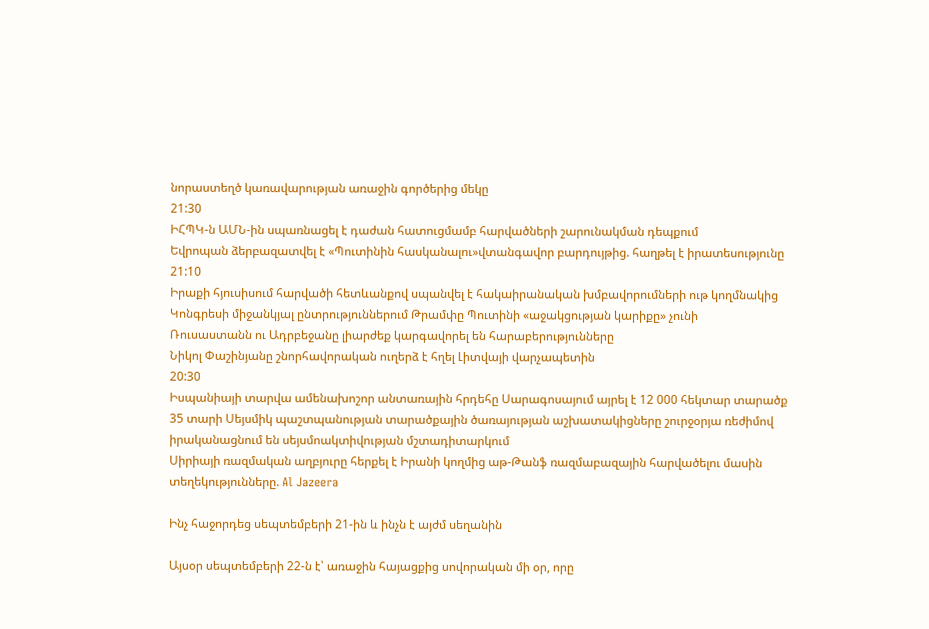նորաստեղծ կառավարության առաջին գործերից մեկը
21:30
ԻՀՊԿ-ն ԱՄՆ-ին սպառնացել է դաժան հատուցմամբ հարվածների շարունակման դեպքում
Եվրոպան ձերբազատվել է «Պուտինին հասկանալու»վտանգավոր բարդույթից. հաղթել է իրատեսությունը
21:10
Իրաքի հյուսիսում հարվածի հետևանքով սպանվել է հակաիրանական խմբավորումների ութ կողմնակից
Կոնգրեսի միջանկյալ ընտրություններում Թրամփը Պուտինի «աջակցության կարիքը» չունի
Ռուսաստանն ու Ադրբեջանը լիարժեք կարգավորել են հարաբերությունները
Նիկոլ Փաշինյանը շնորհավորական ուղերձ է հղել Լիտվայի վարչապետին
20:30
Իսպանիայի տարվա ամենախոշոր անտառային հրդեհը Սարագոսայում այրել է 12 000 հեկտար տարածք
35 տարի Սեյսմիկ պաշտպանության տարածքային ծառայության աշխատակիցները շուրջօրյա ռեժիմով իրականացնում են սեյսմոակտիվության մշտադիտարկում
Սիրիայի ռազմական աղբյուրը հերքել է Իրանի կողմից աթ-Թանֆ ռազմաբազային հարվածելու մասին տեղեկությունները. Al Jazeera

Ինչ հաջորդեց սեպտեմբերի 21-ին և ինչն է այժմ սեղանին

Այսօր սեպտեմբերի 22-ն է՝ առաջին հայացքից սովորական մի օր, որը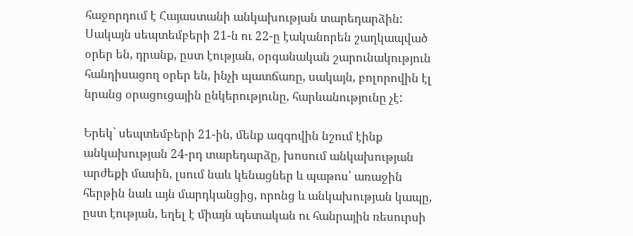հաջորդում է Հայաստանի անկախության տարեդարձին: Սակայն սեպտեմբերի 21-ն ու 22-ը էականորեն շաղկապված օրեր են, դրանք, ըստ էության, օրգանական շարունակություն հանդիսացող օրեր են, ինչի պատճառը, սակայն, բոլորովին էլ նրանց օրացուցային ընկերությունը, հարևանությունը չէ:

Երեկ` սեպտեմբերի 21-ին, մենք ազգովին նշում էինք անկախության 24-րդ տարեդարձը, խոսում անկախության արժեքի մասին, լսում նաև կենացներ և պաթոս՝ առաջին հերթին նաև այն մարդկանցից, որոնց և անկախության կապը, ըստ էության, եղել է միայն պետական ու հանրային ռեսուրսի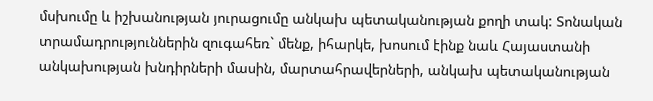մսխումը և իշխանության յուրացումը անկախ պետականության քողի տակ: Տոնական տրամադրություններին զուգահեռ` մենք, իհարկե, խոսում էինք նաև Հայաստանի անկախության խնդիրների մասին, մարտահրավերների, անկախ պետականության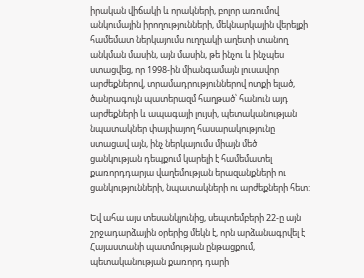իրական վիճակի և որակների, բոլոր առումով անկումային իրողությունների, մեկնարկային վերելքի համեմատ ներկայումս ուղղակի աղետի տանող անկման մասին, այն մասին, թե ինչու և ինչպես ստացվեց, որ 1998-ին միանգամայն լուսավոր արժեքներով, տրամադրություններով ոտքի ելած, ծանրագույն պատերազմ հաղթած՝ հանուն այդ արժեքների և ապագայի լույսի, պետականության նպատակներ փայփայող հասարակությունը ստացավ այն, ինչ ներկայումս միայն մեծ ցանկության դեպքում կարելի է համեմատել քառորդդարյա վաղեմության երազանքների ու ցանկությունների, նպատակների ու արժեքների հետ:

Եվ ահա այս տեսանկյունից, սեպտեմբերի 22-ը այն շրջադարձային օրերից մեկն է, որն արձանագրվել է Հայաստանի պատմության ընթացքում, պետականության քառորդ դարի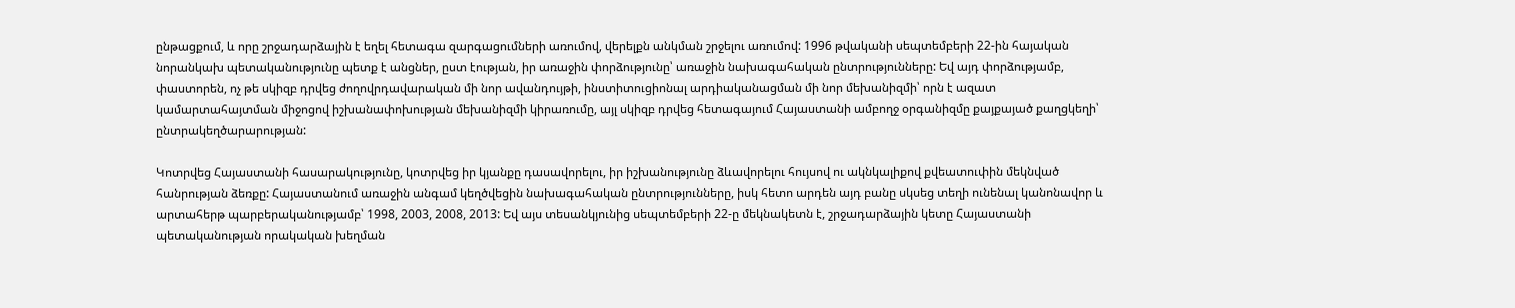ընթացքում, և որը շրջադարձային է եղել հետագա զարգացումների առումով, վերելքն անկման շրջելու առումով: 1996 թվականի սեպտեմբերի 22-ին հայական նորանկախ պետականությունը պետք է անցներ, ըստ էության, իր առաջին փորձությունը՝ առաջին նախագահական ընտրությունները: Եվ այդ փորձությամբ, փաստորեն, ոչ թե սկիզբ դրվեց ժողովրդավարական մի նոր ավանդույթի, ինստիտուցիոնալ արդիականացման մի նոր մեխանիզմի՝ որն է ազատ կամարտահայտման միջոցով իշխանափոխության մեխանիզմի կիրառումը, այլ սկիզբ դրվեց հետագայում Հայաստանի ամբողջ օրգանիզմը քայքայած քաղցկեղի՝ ընտրակեղծարարության:

Կոտրվեց Հայաստանի հասարակությունը, կոտրվեց իր կյանքը դասավորելու, իր իշխանությունը ձևավորելու հույսով ու ակնկալիքով քվեատուփին մեկնված հանրության ձեռքը: Հայաստանում առաջին անգամ կեղծվեցին նախագահական ընտրությունները, իսկ հետո արդեն այդ բանը սկսեց տեղի ունենալ կանոնավոր և արտահերթ պարբերականությամբ՝ 1998, 2003, 2008, 2013: Եվ այս տեսանկյունից սեպտեմբերի 22-ը մեկնակետն է, շրջադարձային կետը Հայաստանի պետականության որակական խեղման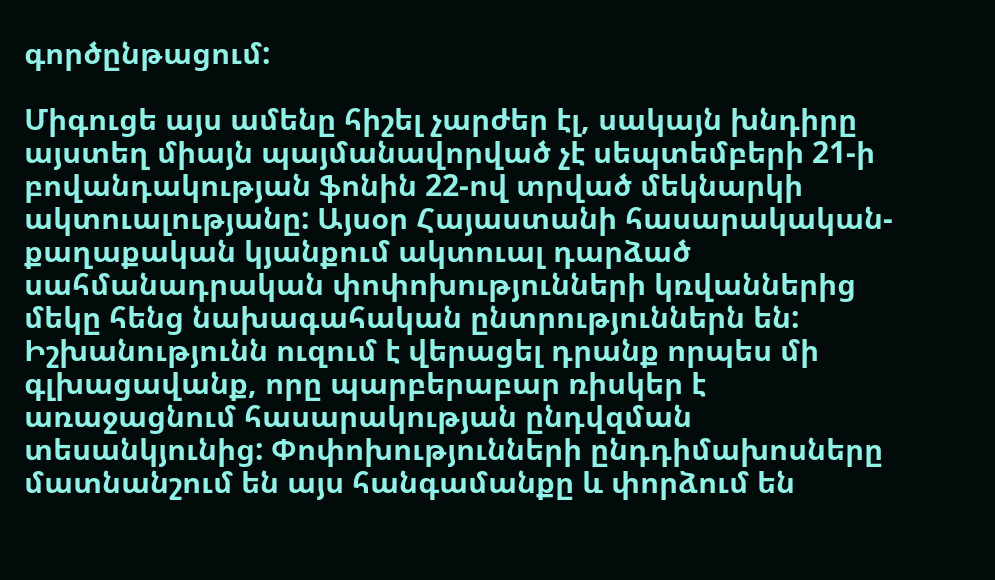գործընթացում:

Միգուցե այս ամենը հիշել չարժեր էլ, սակայն խնդիրը այստեղ միայն պայմանավորված չէ սեպտեմբերի 21-ի բովանդակության ֆոնին 22-ով տրված մեկնարկի ակտուալությանը: Այսօր Հայաստանի հասարակական-քաղաքական կյանքում ակտուալ դարձած սահմանադրական փոփոխությունների կռվաններից մեկը հենց նախագահական ընտրություններն են: Իշխանությունն ուզում է վերացել դրանք որպես մի գլխացավանք, որը պարբերաբար ռիսկեր է առաջացնում հասարակության ընդվզման տեսանկյունից: Փոփոխությունների ընդդիմախոսները մատնանշում են այս հանգամանքը և փորձում են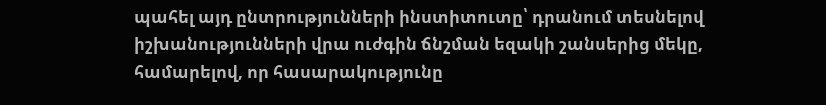պահել այդ ընտրությունների ինստիտուտը՝ դրանում տեսնելով իշխանությունների վրա ուժգին ճնշման եզակի շանսերից մեկը, համարելով, որ հասարակությունը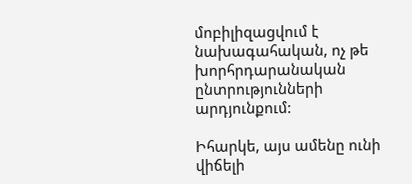մոբիլիզացվում է նախագահական, ոչ թե խորհրդարանական ընտրությունների արդյունքում:

Իհարկե, այս ամենը ունի վիճելի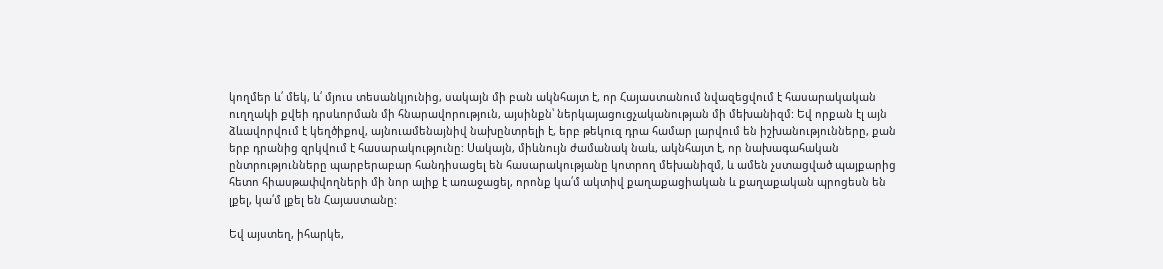կողմեր և՛ մեկ, և՛ մյուս տեսանկյունից, սակայն մի բան ակնհայտ է, որ Հայաստանում նվազեցվում է հասարակական ուղղակի քվեի դրսևորման մի հնարավորություն, այսինքն՝ ներկայացուցչականության մի մեխանիզմ: Եվ որքան էլ այն ձևավորվում է կեղծիքով, այնուամենայնիվ նախընտրելի է, երբ թեկուզ դրա համար լարվում են իշխանությունները, քան երբ դրանից զրկվում է հասարակությունը: Սակայն, միևնույն ժամանակ նաև, ակնհայտ է, որ նախագահական ընտրությունները պարբերաբար հանդիսացել են հասարակությանը կոտրող մեխանիզմ, և ամեն չստացված պայքարից հետո հիասթափվողների մի նոր ալիք է առաջացել, որոնք կա՛մ ակտիվ քաղաքացիական և քաղաքական պրոցեսն են լքել, կա՛մ լքել են Հայաստանը:

Եվ այստեղ, իհարկե,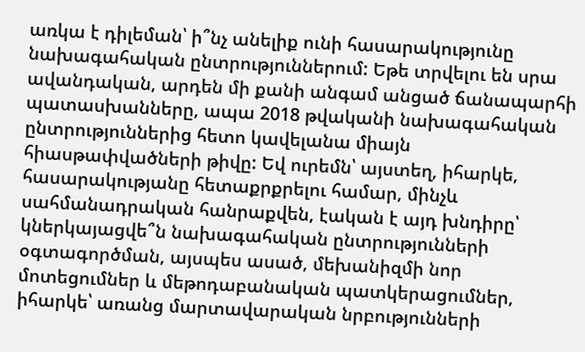առկա է դիլեման՝ ի՞նչ անելիք ունի հասարակությունը նախագահական ընտրություններում: Եթե տրվելու են սրա ավանդական, արդեն մի քանի անգամ անցած ճանապարհի պատասխանները, ապա 2018 թվականի նախագահական ընտրություններից հետո կավելանա միայն հիասթափվածների թիվը: Եվ ուրեմն՝ այստեղ, իհարկե, հասարակությանը հետաքրքրելու համար, մինչև սահմանադրական հանրաքվեն, էական է այդ խնդիրը՝ կներկայացվե՞ն նախագահական ընտրությունների օգտագործման, այսպես ասած, մեխանիզմի նոր մոտեցումներ և մեթոդաբանական պատկերացումներ, իհարկե՝ առանց մարտավարական նրբությունների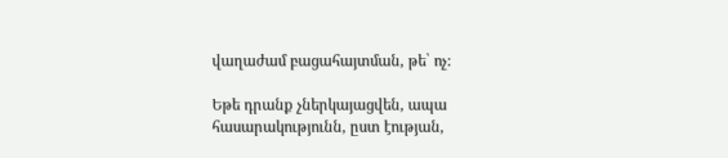վաղաժամ բացահայտման, թե՝ ոչ:

Եթե դրանք չներկայացվեն, ապա հասարակությունն, ըստ էության,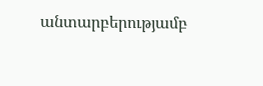անտարբերությամբ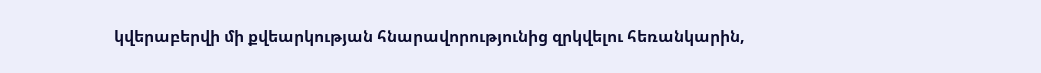կվերաբերվի մի քվեարկության հնարավորությունից զրկվելու հեռանկարին,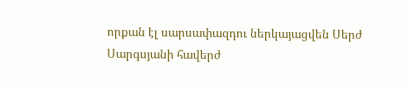որքան էլ սարսափազդու ներկայացվեն Սերժ Սարգսյանի հավերժ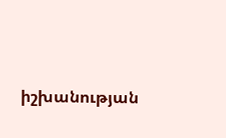իշխանության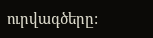ուրվագծերը: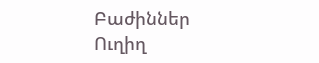Բաժիններ
Ուղիղ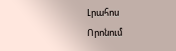Լրահոս
Որոնում